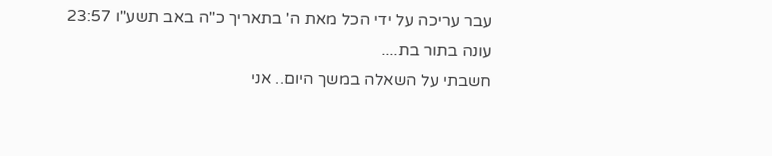עבר עריכה על ידי הכל מאת ה' בתאריך כ"ה באב תשע"ו 23:57
עונה בתור בת....
חשבתי על השאלה במשך היום.. אני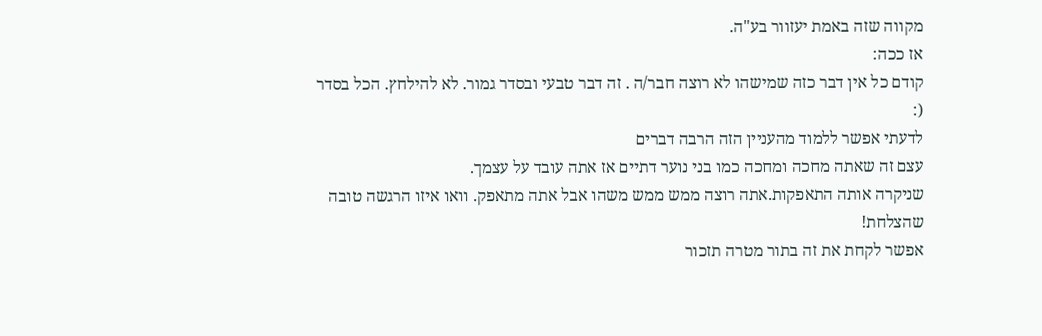מקווה שזה באמת יעזוור בע"ה.
אז ככה:
קודם כל אין דבר כזה שמישהו לא רוצה חבר/ה . זה דבר טבעי ובסדר גמור. לא להילחץ. הכל בסדר (:
לדעתי אפשר ללמוד מהעניין הזה הרבה דברים
עצם זה שאתה מחכה ומחכה כמו בני נוער דתיים אז אתה עובד על עצמך.
שניקרה אותה התאפקות.אתה רוצה ממש ממש משהו אבל אתה מתאפק. וואו איזו הרגשה טובה שהצלחת!
אפשר לקחת את זה בתור מטרה תזכור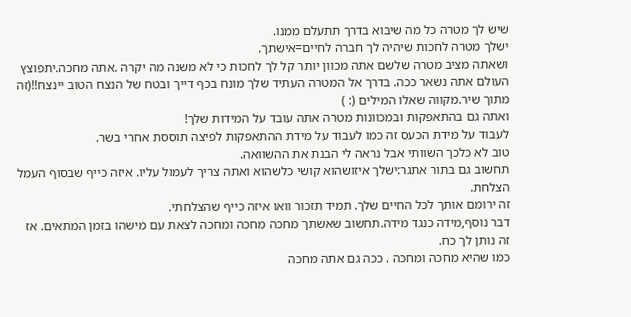שיש לך מטרה כל מה שיבוא בדרך תתעלם ממנו.
ישלך מטרה לחכות שיהיה לך חברה לחיים=אישתך.
ושאתה מציב מטרה שלשם אתה מכוון יותר קל לך לחכות כי לא משנה מה יקרה .אתה מחכה.יתפוצץ העולם אתה נשאר ככה. בדרך אל המטרה העתיד שלך מונח בכף דייך ובטח של הנצח הטוב יינצח!!(זה מתוך שיר.מקווה שאלו המילים (: )
ואתה גם בהתאפקות ובמכוונות מטרה אתה עובד על המידות שלך!
לעבוד על מידת הכעס זה כמו לעבוד על מידת ההתאפקות לפיצה תוססת אחרי בשר.
טוב לא כלכך השוותי אבל נראה לי הבנת את ההשוואה.
תחשוב גם בתור אתגר:ישלך איזושהוא קושי כלשהוא ואתה צריך לעמול עליו. איזה כייף שבסוף העמל הצלחת.
זה ירומם אותך לכל החיים שלך. תמיד תזכור וואו איזה כייף שהצלחתי.
דבר נוסף,מידה כנגד מידה.תחשוב שאשתך מחכה מחכה ומחכה לצאת עם מישהו בזמן המתאים. אז זה נותן לך כח.
כמו שהיא מחכה ומחכה . ככה גם אתה מחכה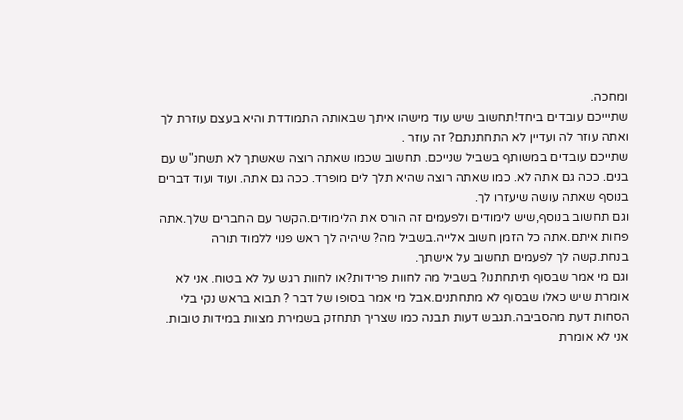ומחכה.
שתיייכם עובדים ביחד!תחשוב שיש עוד מישהו איתך שבאותה התמודדת והיא בעצם עוזרת לך ואתה עוזר לה ועדיין לא התחתנתם? זה עוזר .
שתייכם עובדים במשותף בשביל שנייכם. תחשוב שכמו שאתה רוצה שאשתך לא תשחנ"ש עם בנים. ככה גם אתה לא. כמו שאתה רוצה שהיא תלך לים מופרד. ככה גם אתה. ועוד ועוד דברים בנוסף שאתה עושה שיעזרו לך.
וגם תחשוב בנוסף,שיש לימודים ולפעמים זה הורס את הלימודים.הקשר עם החברים שלך.אתה פחות איתם.אתה כל הזמן חשוב אלייה.בשביל מה? שיהיה לך ראש פנוי ללמוד תורה בנחת.קשה לך לפעמים תחשוב על אישתך.
וגם מי אמר שבסוף תיתחתנו? בשביל מה לחוות פרידות?או לחוות רגש על לא בטוח. אני לא אומרת שיש כאלו שבסוף לא מתחתנים.אבל מי אמר בסופו של דבר ? תבוא בראש נקי בלי הסחות דעת מהסביבה.תגבש דעות תבנה כמו שצריך תתחזק בשמירת מצוות במידות טובות. אני לא אומרת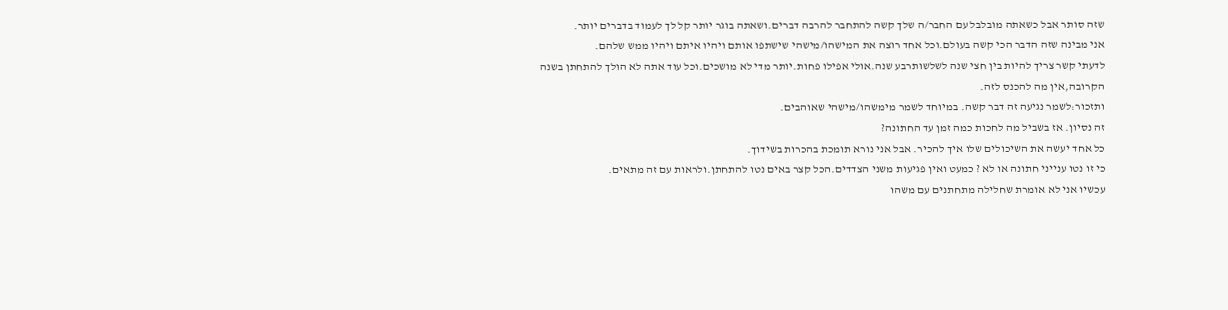שזה סותר אבל כשאתה מובלבל עם החבר/ה שלך קשה להתחבר להרבה דברים.ושאתה בוגר יותר קל לך לעמוד בדברים יותר.
אני מבינה שזה הדבר הכי קשה בעולם.וכל אחד רוצה את המישהו/מישהי שישתפו אותם ויהיו איתם ויהיו ממש שלהם.
לדעתי קשר צריך להיות בין חצי שנה לשלשותרבע שנה.אולי אפילו פחות.יותר מדי לא מושכים.וכל עוד אתה לא הולך להתחתן בשנה הקרובה,אין מה להכנס לזה.
ותזכור:לשמר נגיעה זה דבר קשה. במיוחד לשמר מימשהו/מישהי שאוהבים.
זה נסיון. אז בשביל מה לחכות כמה זמן עד החתונה?
כל אחד יעשה את השיכולים שלו איך להכיר. אבל אני נורא תומכת בהכרות בשידוך.
כי זו נטו ענייני חתונה או לא ? כמעט ואין פגיעות משני הצדדים.הכל קצר באים נטו להתחתן.ולראות עם זה מתאים.
עכשיו אני לא אומרת שחלילה מתחתנים עם משהו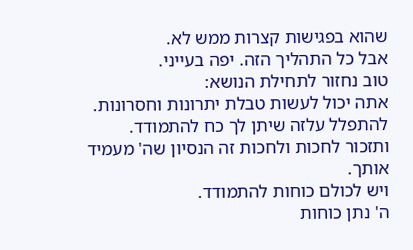שהוא בפגישות קצרות ממש לא.
אבל כל התהליך הזה. יפה בעייני.
טוב נחזור לתחילת הנושא:
אתה יכול לעשות טבלת יתרונות וחסרונות.
להתפלל עלזה שיתן לך כח להתמודד.
ותזכור לחכות ולחכות זה הנסיון שה' מעמיד אותך.
ויש לכולם כוחות להתמודד.
ה' נתן כוחות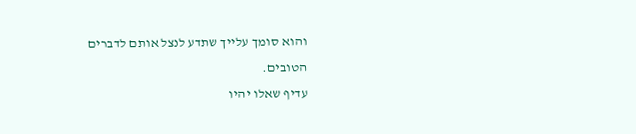והוא סומך עלייך שתדע לנצל אותם לדברים הטובים.
עדיף שאלו יהיו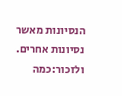הנסיונות מאשר נסיונות אחרים.
ולזכור:כמה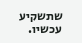שתשקיע עכשיו.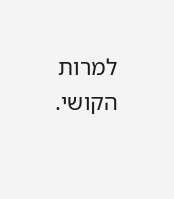למרות הקושי.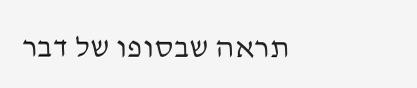תראה שבסופו של דבר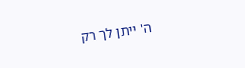ה' ייתן לך רק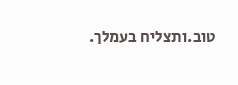טוב.ותצליח בעמלך.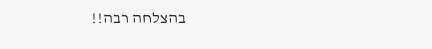בהצלחה רבה!!